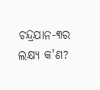ଚନ୍ଦ୍ରଯାନ-୩ର ଲକ୍ଷ୍ୟ କ'ଣ?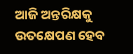ଆଜି ଅନ୍ତରିକ୍ଷକୁ ଉତକ୍ଷେପଣ ହେବ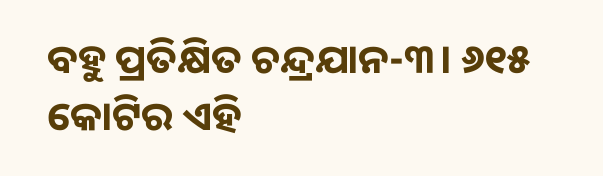ବହୁ ପ୍ରତିକ୍ଷିତ ଚନ୍ଦ୍ରଯାନ-୩। ୬୧୫ କୋଟିର ଏହି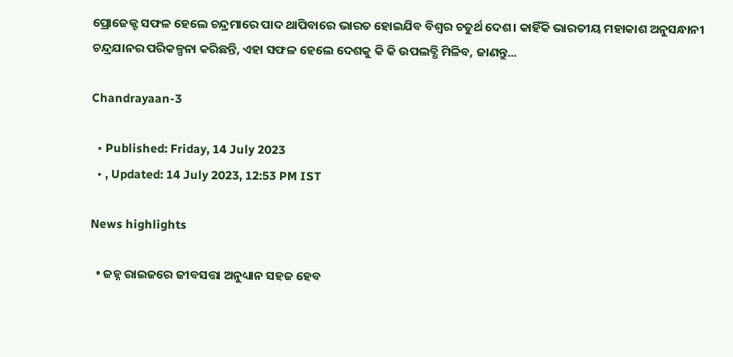ପ୍ରୋଜେକ୍ଟ ସଫଳ ହେଲେ ଚନ୍ଦ୍ରମାରେ ପାଦ ଥାପିବାରେ ଭାରତ ହୋଇଯିବ ବିଶ୍ୱର ଚତୁର୍ଥ ଦେଶ। କାହିଁକି ଭାରତୀୟ ମହାକାଶ ଅନୁସନ୍ଧାନୀ ଚନ୍ଦ୍ରଯାନର ପରିକଳ୍ପନା କରିଛନ୍ତି, ଏହା ସଫଳ ହେଲେ ଦେଶକୁ କି କି ଉପଲବ୍ଧି ମିଳିବ, ଜାଣନ୍ତୁ...

Chandrayaan-3

  • Published: Friday, 14 July 2023
  • , Updated: 14 July 2023, 12:53 PM IST

News highlights

  • ଜହ୍ନ ରାଇଜରେ ଜୀବସତ୍ତା ଅନୁଧ୍ୟାନ ସହଜ ହେବ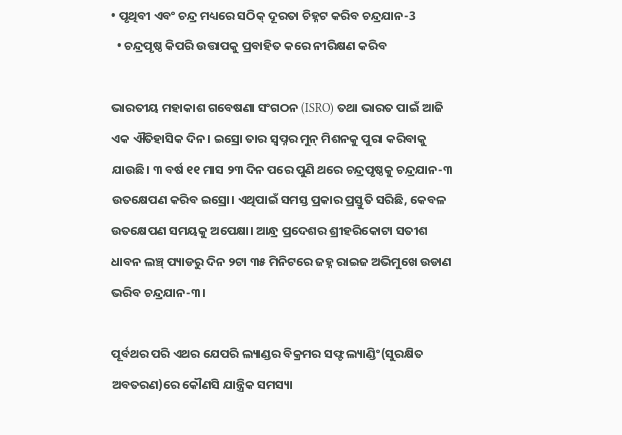• ପୃଥିବୀ ଏବଂ ଚନ୍ଦ୍ର ମଧ୍ୟରେ ସଠିକ୍ ଦୂରତା ଚିହ୍ନଟ କରିବ ଚନ୍ଦ୍ରଯାନ-3
  • ଚନ୍ଦ୍ରପୃଷ୍ଠ କିପରି ଉତ୍ତାପକୁ ପ୍ରବାହିତ କରେ ନୀରିକ୍ଷଣ କରିବ

ଭାରତୀୟ ମହାକାଶ ଗବେଷଣା ସଂଗଠନ (ISRO) ତଥା ଭାରତ ପାଇଁ ଆଜି ଏକ ଐତିହାସିକ ଦିନ। ଇସ୍ରୋ ତାର ସ୍ୱପ୍ନର ମୁନ୍ ମିଶନକୁ ପୁରା କରିବାକୁ ଯାଉଛି। ୩ ବର୍ଷ ୧୧ ମାସ ୨୩ ଦିନ ପରେ ପୁଣି ଥରେ ଚନ୍ଦ୍ରପୃଷ୍ଠକୁ ଚନ୍ଦ୍ରଯାନ-୩ ଉତକ୍ଷେପଣ କରିବ ଇସ୍ରୋ। ଏଥିପାଇଁ ସମସ୍ତ ପ୍ରକାର ପ୍ରସ୍ତୁତି ସରିଛି, କେବଳ ଉତକ୍ଷେପଣ ସମୟକୁ ଅପେକ୍ଷା। ଆନ୍ଧ୍ର ପ୍ରଦେଶର ଶ୍ରୀହରିକୋଟା ସତୀଶ ଧାବନ ଲଞ୍ଚ୍ ପ୍ୟାଡରୁ ଦିନ ୨ଟା ୩୫ ମିନିଟରେ ଜହ୍ନ ରାଇଜ ଅଭିମୁଖେ ଉଡାଣ ଭରିବ ଚନ୍ଦ୍ରଯାନ-୩।

ପୂର୍ବଥର ପରି ଏଥର ଯେପରି ଲ୍ୟାଣ୍ଡର ବିକ୍ରମର ସଫ୍ଟ ଲ୍ୟାଣ୍ଡିଂ(ସୁରକ୍ଷିତ ଅବତରଣ)ରେ କୌଣସି ଯାନ୍ତ୍ରିକ ସମସ୍ୟା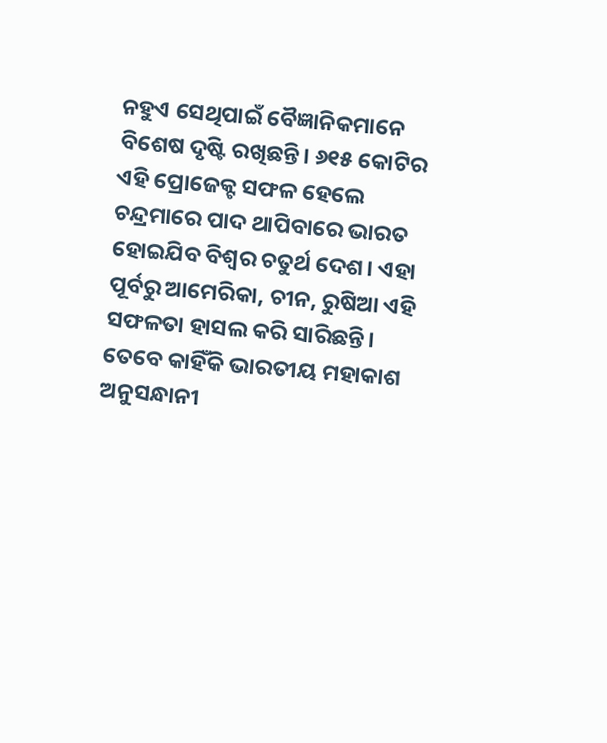ନହୁଏ ସେଥିପାଇଁ ବୈଜ୍ଞାନିକମାନେ ବିଶେଷ ଦୃଷ୍ଟି ରଖିଛନ୍ତି। ୬୧୫ କୋଟିର ଏହି ପ୍ରୋଜେକ୍ଟ ସଫଳ ହେଲେ ଚନ୍ଦ୍ରମାରେ ପାଦ ଥାପିବାରେ ଭାରତ ହୋଇଯିବ ବିଶ୍ୱର ଚତୁର୍ଥ ଦେଶ। ଏହା ପୂର୍ବରୁ ଆମେରିକା, ଚୀନ, ରୁଷିଆ ଏହି ସଫଳତା ହାସଲ କରି ସାରିଛନ୍ତି। ତେବେ କାହିଁକି ଭାରତୀୟ ମହାକାଶ ଅନୁସନ୍ଧାନୀ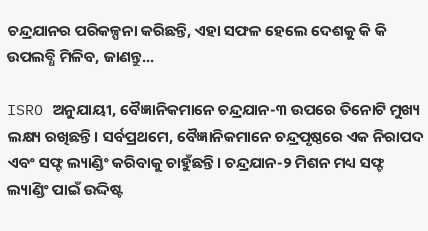ଚନ୍ଦ୍ରଯାନର ପରିକଳ୍ପନା କରିଛନ୍ତି, ଏହା ସଫଳ ହେଲେ ଦେଶକୁ କି କି ଉପଲବ୍ଧି ମିଳିବ, ଜାଣନ୍ତୁ...

ISRO ଅନୁଯାୟୀ, ବୈଜ୍ଞାନିକମାନେ ଚନ୍ଦ୍ରଯାନ-୩ ଉପରେ ତିନୋଟି ମୁଖ୍ୟ ଲକ୍ଷ୍ୟ ରଖିଛନ୍ତି। ସର୍ବପ୍ରଥମେ, ବୈଜ୍ଞାନିକମାନେ ଚନ୍ଦ୍ରପୃଷ୍ଠରେ ଏକ ନିରାପଦ ଏବଂ ସଫ୍ଟ ଲ୍ୟାଣ୍ଡିଂ କରିବାକୁ ଚାହୁଁଛନ୍ତି। ଚନ୍ଦ୍ରଯାନ-୨ ମିଶନ ମଧ୍ୟ ସଫ୍ଟ ଲ୍ୟାଣ୍ଡିଂ ପାଇଁ ଉଦ୍ଦିଷ୍ଟ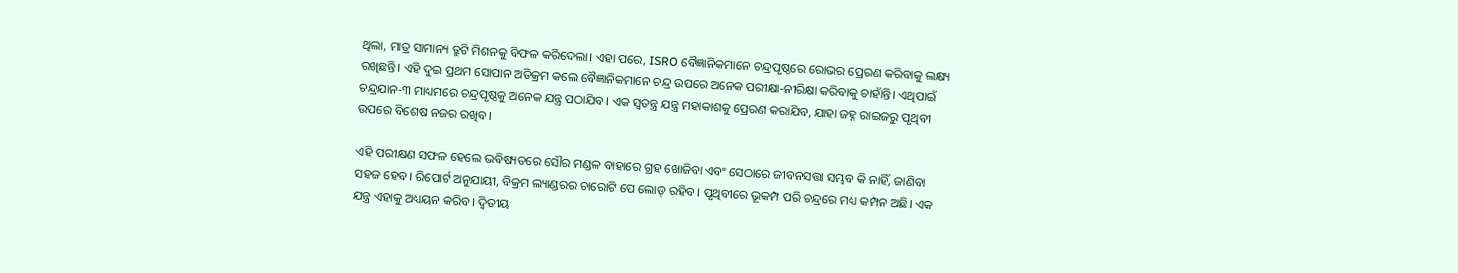ଥିଲା, ମାତ୍ର ସାମାନ୍ୟ ତ୍ରୁଟି ମିଶନକୁ ବିଫଳ କରିଦେଲା। ଏହା ପରେ, ISRO ବୈଜ୍ଞାନିକମାନେ ଚନ୍ଦ୍ରପୃଷ୍ଠରେ ରୋଭର ପ୍ରେରଣ କରିବାକୁ ଲକ୍ଷ୍ୟ ରଖିଛନ୍ତି। ଏହି ଦୁଇ ପ୍ରଥମ ସୋପାନ ଅତିକ୍ରମ କଲେ ବୈଜ୍ଞାନିକମାନେ ଚନ୍ଦ୍ର ଉପରେ ଅନେକ ପରୀକ୍ଷା-ନୀରିକ୍ଷା କରିବାକୁ ଚାହାଁନ୍ତି। ଏଥିପାଇଁ ଚନ୍ଦ୍ରଯାନ-୩ ମାଧ୍ୟମରେ ଚନ୍ଦ୍ରପୃଷ୍ଠକୁ ଅନେକ ଯନ୍ତ୍ର ପଠାଯିବ। ଏକ ସ୍ୱତନ୍ତ୍ର ଯନ୍ତ୍ର ମହାକାଶକୁ ପ୍ରେରଣ କରାଯିବ, ଯାହା ଜହ୍ନ ରାଇଜରୁ ପୃଥିବୀ ଉପରେ ବିଶେଷ ନଜର ରଖିବ।

ଏହି ପରୀକ୍ଷଣ ସଫଳ ହେଲେ ଭବିଷ୍ୟତରେ ସୌର ମଣ୍ଡଳ ବାହାରେ ଗ୍ରହ ଖୋଜିବା ଏବଂ ସେଠାରେ ଜୀବନସତ୍ତା ସମ୍ଭବ କି ନାହିଁ, ଜାଣିବା ସହଜ ହେବ। ରିପୋର୍ଟ ଅନୁଯାୟୀ, ବିକ୍ରମ ଲ୍ୟାଣ୍ଡରର ଚାରୋଟି ପେ ଲୋଡ୍ ରହିବ। ପୃଥିବୀରେ ଭୂକମ୍ପ ପରି ଚନ୍ଦ୍ରରେ ମଧ୍ୟ କମ୍ପନ ଅଛି। ଏକ ଯନ୍ତ୍ର ଏହାକୁ ଅଧ୍ୟୟନ କରିବ। ଦ୍ୱିତୀୟ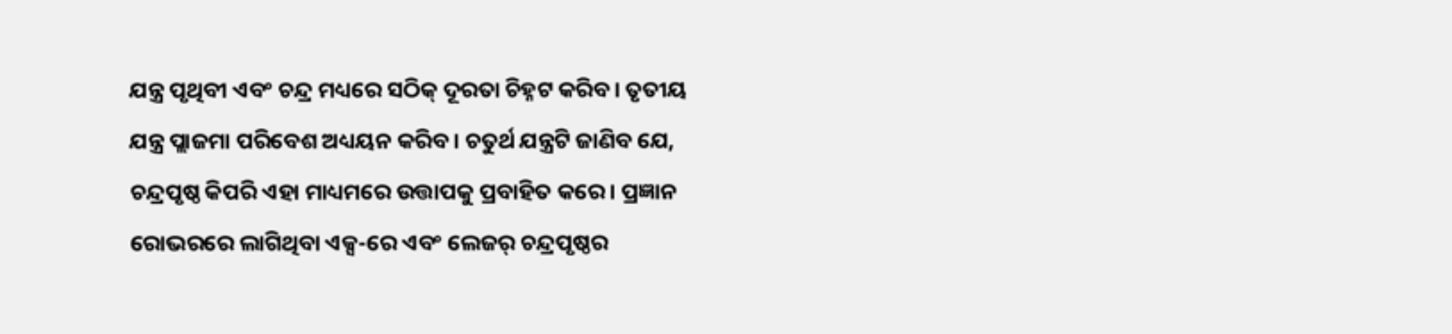ଯନ୍ତ୍ର ପୃଥିବୀ ଏବଂ ଚନ୍ଦ୍ର ମଧ୍ୟରେ ସଠିକ୍ ଦୂରତା ଚିହ୍ନଟ କରିବ। ତୃତୀୟ ଯନ୍ତ୍ର ପ୍ଲାଜମା ପରିବେଶ ଅଧ୍ୟୟନ କରିବ। ଚତୁର୍ଥ ଯନ୍ତ୍ରଟି ଜାଣିବ ଯେ, ଚନ୍ଦ୍ରପୃଷ୍ଠ କିପରି ଏହା ମାଧ୍ୟମରେ ଉତ୍ତାପକୁ ପ୍ରବାହିତ କରେ। ପ୍ରଜ୍ଞାନ ରୋଭରରେ ଲାଗିଥିବା ଏକ୍ସ-ରେ ଏବଂ ଲେଜର୍ ଚନ୍ଦ୍ରପୃଷ୍ଠର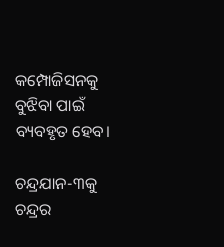କମ୍ପୋଜିସନକୁ ବୁଝିବା ପାଇଁ ବ୍ୟବହୃତ ହେବ।

ଚନ୍ଦ୍ରଯାନ-୩କୁ ଚନ୍ଦ୍ରର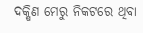ଦକ୍ଷିଣ ମେରୁ ନିକଟରେ ଥିବା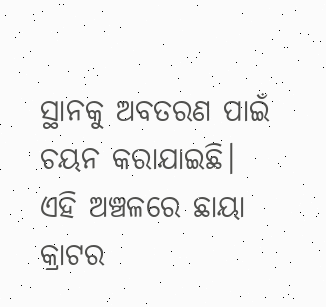ସ୍ଥାନକୁ ଅବତରଣ ପାଇଁ ଚୟନ କରାଯାଇଛି। ଏହି ଅଞ୍ଚଳରେ ଛାୟା କ୍ରାଟର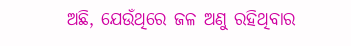ଅଛି, ଯେଉଁଥିରେ ଜଳ ଅଣୁ ରହିଥିବାର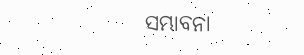ସମ୍ଭାବନା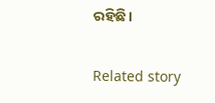ରହିଛି।

Related story